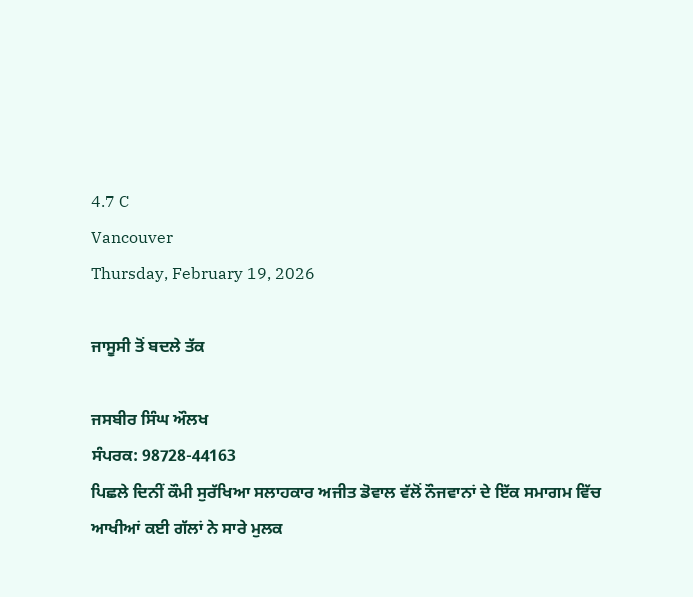4.7 C
Vancouver
Thursday, February 19, 2026

ਜਾਸੂਸੀ ਤੋਂ ਬਦਲੇ ਤੱਕ

ਜਸਬੀਰ ਸਿੰਘ ਔਲਖ
ਸੰਪਰਕ: 98728-44163
ਪਿਛਲੇ ਦਿਨੀਂ ਕੌਮੀ ਸੁਰੱਖਿਆ ਸਲਾਹਕਾਰ ਅਜੀਤ ਡੋਵਾਲ ਵੱਲੋਂ ਨੌਜਵਾਨਾਂ ਦੇ ਇੱਕ ਸਮਾਗਮ ਵਿੱਚ ਆਖੀਆਂ ਕਈ ਗੱਲਾਂ ਨੇ ਸਾਰੇ ਮੁਲਕ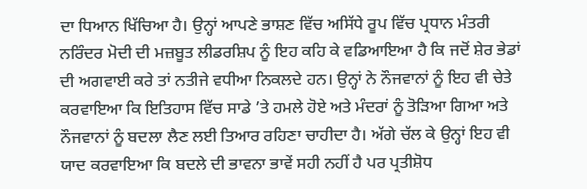ਦਾ ਧਿਆਨ ਖਿੱਚਿਆ ਹੈ। ਉਨ੍ਹਾਂ ਆਪਣੇ ਭਾਸ਼ਣ ਵਿੱਚ ਅਸਿੱਧੇ ਰੂਪ ਵਿੱਚ ਪ੍ਰਧਾਨ ਮੰਤਰੀ ਨਰਿੰਦਰ ਮੋਦੀ ਦੀ ਮਜ਼ਬੂਤ ਲੀਡਰਸ਼ਿਪ ਨੂੰ ਇਹ ਕਹਿ ਕੇ ਵਡਿਆਇਆ ਹੈ ਕਿ ਜਦੋਂ ਸ਼ੇਰ ਭੇਡਾਂ ਦੀ ਅਗਵਾਈ ਕਰੇ ਤਾਂ ਨਤੀਜੇ ਵਧੀਆ ਨਿਕਲਦੇ ਹਨ। ਉਨ੍ਹਾਂ ਨੇ ਨੌਜਵਾਨਾਂ ਨੂੰ ਇਹ ਵੀ ਚੇਤੇ ਕਰਵਾਇਆ ਕਿ ਇਤਿਹਾਸ ਵਿੱਚ ਸਾਡੇ ’ਤੇ ਹਮਲੇ ਹੋਏ ਅਤੇ ਮੰਦਰਾਂ ਨੂੰ ਤੋੜਿਆ ਗਿਆ ਅਤੇ ਨੌਜਵਾਨਾਂ ਨੂੰ ਬਦਲਾ ਲੈਣ ਲਈ ਤਿਆਰ ਰਹਿਣਾ ਚਾਹੀਦਾ ਹੈ। ਅੱਗੇ ਚੱਲ ਕੇ ਉਨ੍ਹਾਂ ਇਹ ਵੀ ਯਾਦ ਕਰਵਾਇਆ ਕਿ ਬਦਲੇ ਦੀ ਭਾਵਨਾ ਭਾਵੇਂ ਸਹੀ ਨਹੀਂ ਹੈ ਪਰ ਪ੍ਰਤੀਸ਼ੋਧ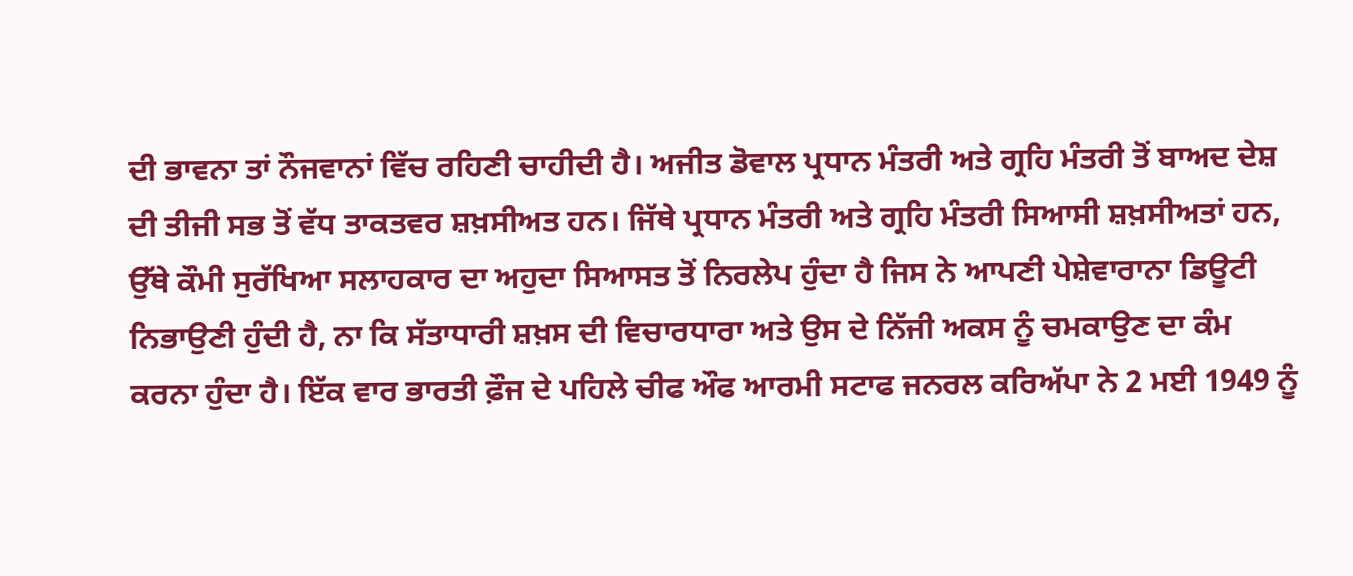ਦੀ ਭਾਵਨਾ ਤਾਂ ਨੌਜਵਾਨਾਂ ਵਿੱਚ ਰਹਿਣੀ ਚਾਹੀਦੀ ਹੈ। ਅਜੀਤ ਡੋਵਾਲ ਪ੍ਰਧਾਨ ਮੰਤਰੀ ਅਤੇ ਗ੍ਰਹਿ ਮੰਤਰੀ ਤੋਂ ਬਾਅਦ ਦੇਸ਼ ਦੀ ਤੀਜੀ ਸਭ ਤੋਂ ਵੱਧ ਤਾਕਤਵਰ ਸ਼ਖ਼ਸੀਅਤ ਹਨ। ਜਿੱਥੇ ਪ੍ਰਧਾਨ ਮੰਤਰੀ ਅਤੇ ਗ੍ਰਹਿ ਮੰਤਰੀ ਸਿਆਸੀ ਸ਼ਖ਼ਸੀਅਤਾਂ ਹਨ, ਉੱਥੇ ਕੌਮੀ ਸੁਰੱਖਿਆ ਸਲਾਹਕਾਰ ਦਾ ਅਹੁਦਾ ਸਿਆਸਤ ਤੋਂ ਨਿਰਲੇਪ ਹੁੰਦਾ ਹੈ ਜਿਸ ਨੇ ਆਪਣੀ ਪੇਸ਼ੇਵਾਰਾਨਾ ਡਿਊਟੀ ਨਿਭਾਉਣੀ ਹੁੰਦੀ ਹੈ, ਨਾ ਕਿ ਸੱਤਾਧਾਰੀ ਸ਼ਖ਼ਸ ਦੀ ਵਿਚਾਰਧਾਰਾ ਅਤੇ ਉਸ ਦੇ ਨਿੱਜੀ ਅਕਸ ਨੂੰ ਚਮਕਾਉਣ ਦਾ ਕੰਮ ਕਰਨਾ ਹੁੰਦਾ ਹੈ। ਇੱਕ ਵਾਰ ਭਾਰਤੀ ਫ਼ੌਜ ਦੇ ਪਹਿਲੇ ਚੀਫ ਔਫ ਆਰਮੀ ਸਟਾਫ ਜਨਰਲ ਕਰਿਅੱਪਾ ਨੇ 2 ਮਈ 1949 ਨੂੰ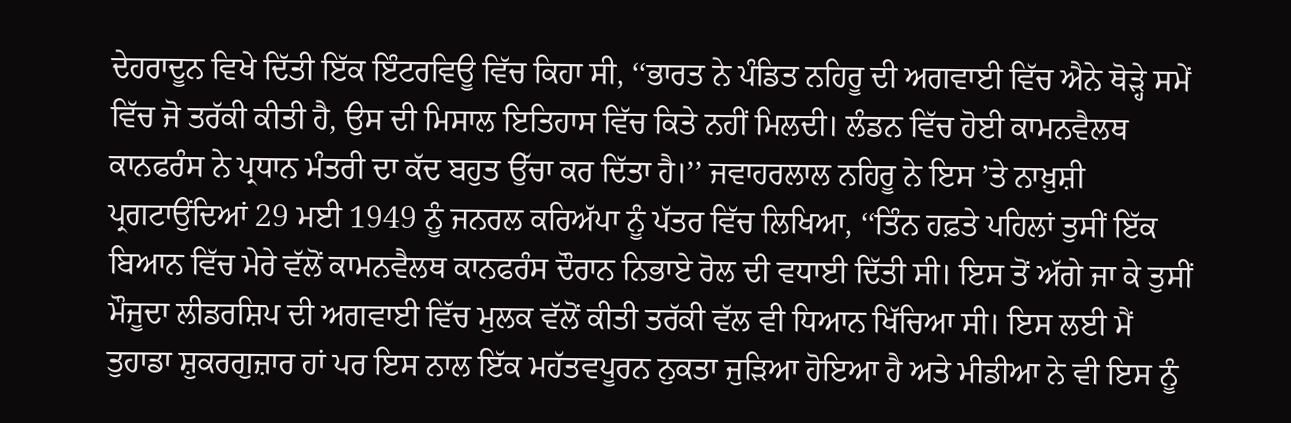ਦੇਹਰਾਦੂਨ ਵਿਖੇ ਦਿੱਤੀ ਇੱਕ ਇੰਟਰਵਿਊ ਵਿੱਚ ਕਿਹਾ ਸੀ, ‘‘ਭਾਰਤ ਨੇ ਪੰਡਿਤ ਨਹਿਰੂ ਦੀ ਅਗਵਾਈ ਵਿੱਚ ਐਨੇ ਥੋੜ੍ਹੇ ਸਮੇਂ ਵਿੱਚ ਜੋ ਤਰੱਕੀ ਕੀਤੀ ਹੈ, ਉਸ ਦੀ ਮਿਸਾਲ ਇਤਿਹਾਸ ਵਿੱਚ ਕਿਤੇ ਨਹੀਂ ਮਿਲਦੀ। ਲੰਡਨ ਵਿੱਚ ਹੋਈ ਕਾਮਨਵੈਲਥ ਕਾਨਫਰੰਸ ਨੇ ਪ੍ਰਧਾਨ ਮੰਤਰੀ ਦਾ ਕੱਦ ਬਹੁਤ ਉੱਚਾ ਕਰ ਦਿੱਤਾ ਹੈ।’’ ਜਵਾਹਰਲਾਲ ਨਹਿਰੂ ਨੇ ਇਸ ’ਤੇ ਨਾਖ਼ੁਸ਼ੀ ਪ੍ਰਗਟਾਉਂਦਿਆਂ 29 ਮਈ 1949 ਨੂੰ ਜਨਰਲ ਕਰਿਅੱਪਾ ਨੂੰ ਪੱਤਰ ਵਿੱਚ ਲਿਖਿਆ, ‘‘ਤਿੰਨ ਹਫ਼ਤੇ ਪਹਿਲਾਂ ਤੁਸੀਂ ਇੱਕ ਬਿਆਨ ਵਿੱਚ ਮੇਰੇ ਵੱਲੋਂ ਕਾਮਨਵੈਲਥ ਕਾਨਫਰੰਸ ਦੌਰਾਨ ਨਿਭਾਏ ਰੋਲ ਦੀ ਵਧਾਈ ਦਿੱਤੀ ਸੀ। ਇਸ ਤੋਂ ਅੱਗੇ ਜਾ ਕੇ ਤੁਸੀਂ ਮੌਜੂਦਾ ਲੀਡਰਸ਼ਿਪ ਦੀ ਅਗਵਾਈ ਵਿੱਚ ਮੁਲਕ ਵੱਲੋਂ ਕੀਤੀ ਤਰੱਕੀ ਵੱਲ ਵੀ ਧਿਆਨ ਖਿੱਚਿਆ ਸੀ। ਇਸ ਲਈ ਮੈਂ ਤੁਹਾਡਾ ਸ਼ੁਕਰਗੁਜ਼ਾਰ ਹਾਂ ਪਰ ਇਸ ਨਾਲ ਇੱਕ ਮਹੱਤਵਪੂਰਨ ਨੁਕਤਾ ਜੁੜਿਆ ਹੋਇਆ ਹੈ ਅਤੇ ਮੀਡੀਆ ਨੇ ਵੀ ਇਸ ਨੂੰ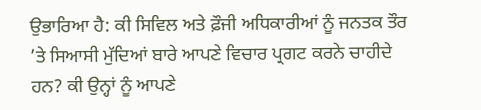ਉਭਾਰਿਆ ਹੈ: ਕੀ ਸਿਵਿਲ ਅਤੇ ਫ਼ੌਜੀ ਅਧਿਕਾਰੀਆਂ ਨੂੰ ਜਨਤਕ ਤੌਰ ’ਤੇ ਸਿਆਸੀ ਮੁੱਦਿਆਂ ਬਾਰੇ ਆਪਣੇ ਵਿਚਾਰ ਪ੍ਰਗਟ ਕਰਨੇ ਚਾਹੀਦੇ ਹਨ? ਕੀ ਉਨ੍ਹਾਂ ਨੂੰ ਆਪਣੇ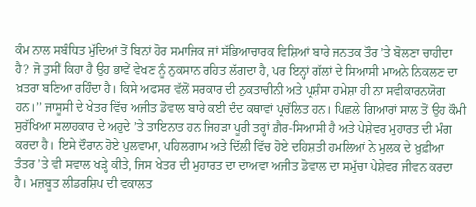ਕੰਮ ਨਾਲ ਸਬੰਧਿਤ ਮੁੱਦਿਆਂ ਤੋਂ ਬਿਨਾਂ ਹੋਰ ਸਮਾਜਿਕ ਜਾਂ ਸੱਭਿਆਚਾਰਕ ਵਿਸ਼ਿਆਂ ਬਾਰੇ ਜਨਤਕ ਤੌਰ ’ਤੇ ਬੋਲਣਾ ਚਾਹੀਦਾ ਹੈ? ਜੋ ਤੁਸੀਂ ਕਿਹਾ ਹੈ ਉਹ ਭਾਵੇਂ ਵੇਖਣ ਨੂੰ ਨੁਕਸਾਨ ਰਹਿਤ ਲੱਗਦਾ ਹੈ, ਪਰ ਇਨ੍ਹਾਂ ਗੱਲਾਂ ਦੇ ਸਿਆਸੀ ਮਾਅਨੇ ਨਿਕਲਣ ਦਾ ਖ਼ਤਰਾ ਬਣਿਆ ਰਹਿੰਦਾ ਹੈ। ਕਿਸੇ ਅਫਸਰ ਵੱਲੋਂ ਸਰਕਾਰ ਦੀ ਨੁਕਤਾਚੀਨੀ ਅਤੇ ਪ੍ਰਸ਼ੰਸਾ ਹਮੇਸ਼ਾ ਹੀ ਨਾ ਸਵੀਕਾਰਨਯੋਗ ਹਨ।’’ ਜਾਸੂਸੀ ਦੇ ਖੇਤਰ ਵਿੱਚ ਅਜੀਤ ਡੋਵਾਲ ਬਾਰੇ ਕਈ ਦੰਦ ਕਥਾਵਾਂ ਪ੍ਰਚੱਲਿਤ ਹਨ। ਪਿਛਲੇ ਗਿਆਰਾਂ ਸਾਲ ਤੋਂ ਉਹ ਕੌਮੀ ਸੁਰੱਖਿਆ ਸਲਾਹਕਾਰ ਦੇ ਅਹੁਦੇ ’ਤੇ ਤਾਇਨਾਤ ਹਨ ਜਿਹੜਾ ਪੂਰੀ ਤਰ੍ਹਾਂ ਗ਼ੈਰ-ਸਿਆਸੀ ਹੈ ਅਤੇ ਪੇਸ਼ੇਵਰ ਮੁਹਾਰਤ ਦੀ ਮੰਗ ਕਰਦਾ ਹੈ। ਇਸੇ ਦੌਰਾਨ ਹੋਏ ਪੁਲਵਾਮਾ, ਪਹਿਲਗਾਮ ਅਤੇ ਦਿੱਲੀ ਵਿੱਚ ਹੋਏ ਦਹਿਸ਼ਤੀ ਹਮਲਿਆਂ ਨੇ ਮੁਲਕ ਦੇ ਖ਼ੁਫ਼ੀਆ ਤੰਤਰ ’ਤੇ ਵੀ ਸਵਾਲ ਖੜ੍ਹੇ ਕੀਤੇ, ਜਿਸ ਖੇਤਰ ਦੀ ਮੁਹਾਰਤ ਦਾ ਦਾਅਵਾ ਅਜੀਤ ਡੋਵਾਲ ਦਾ ਸਮੁੱਚਾ ਪੇਸ਼ੇਵਰ ਜੀਵਨ ਕਰਦਾ ਹੈ। ਮਜ਼ਬੂਤ ਲੀਡਰਸ਼ਿਪ ਦੀ ਵਕਾਲਤ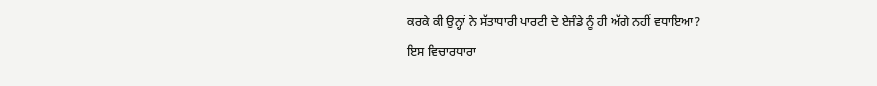ਕਰਕੇ ਕੀ ਉਨ੍ਹਾਂ ਨੇ ਸੱਤਾਧਾਰੀ ਪਾਰਟੀ ਦੇ ਏਜੰਡੇ ਨੂੰ ਹੀ ਅੱਗੇ ਨਹੀਂ ਵਧਾਇਆ?
ਇਸ ਵਿਚਾਰਧਾਰਾ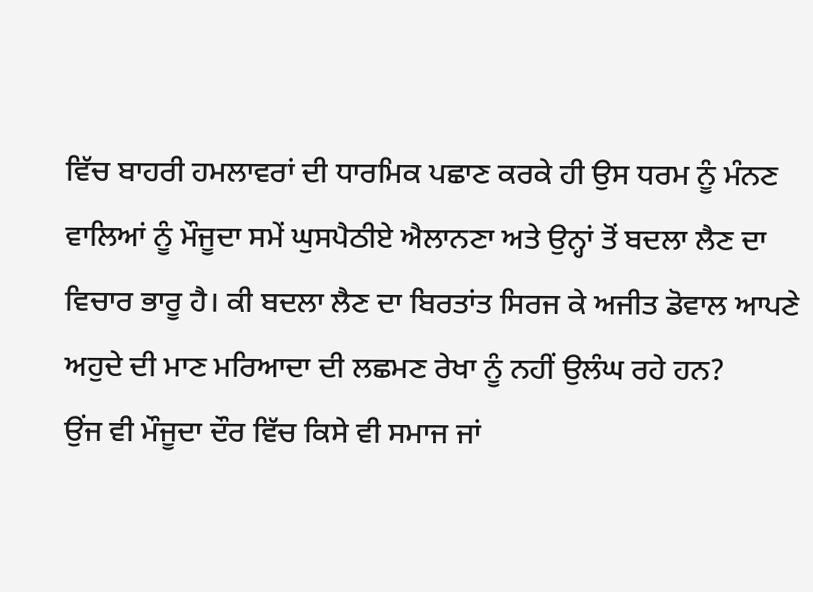ਵਿੱਚ ਬਾਹਰੀ ਹਮਲਾਵਰਾਂ ਦੀ ਧਾਰਮਿਕ ਪਛਾਣ ਕਰਕੇ ਹੀ ਉਸ ਧਰਮ ਨੂੰ ਮੰਨਣ ਵਾਲਿਆਂ ਨੂੰ ਮੌਜੂਦਾ ਸਮੇਂ ਘੁਸਪੈਠੀਏ ਐਲਾਨਣਾ ਅਤੇ ਉਨ੍ਹਾਂ ਤੋਂ ਬਦਲਾ ਲੈਣ ਦਾ ਵਿਚਾਰ ਭਾਰੂ ਹੈ। ਕੀ ਬਦਲਾ ਲੈਣ ਦਾ ਬਿਰਤਾਂਤ ਸਿਰਜ ਕੇ ਅਜੀਤ ਡੋਵਾਲ ਆਪਣੇ ਅਹੁਦੇ ਦੀ ਮਾਣ ਮਰਿਆਦਾ ਦੀ ਲਛਮਣ ਰੇਖਾ ਨੂੰ ਨਹੀਂ ਉਲੰਘ ਰਹੇ ਹਨ?
ਉਂਜ ਵੀ ਮੌਜੂਦਾ ਦੌਰ ਵਿੱਚ ਕਿਸੇ ਵੀ ਸਮਾਜ ਜਾਂ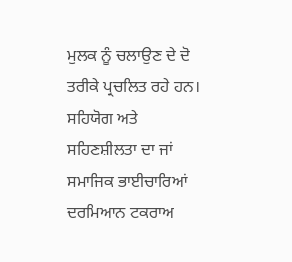ਮੁਲਕ ਨੂੰ ਚਲਾਉਣ ਦੇ ਦੋ ਤਰੀਕੇ ਪ੍ਰਚਲਿਤ ਰਹੇ ਹਨ। ਸਹਿਯੋਗ ਅਤੇ ਸਹਿਣਸ਼ੀਲਤਾ ਦਾ ਜਾਂ ਸਮਾਜਿਕ ਭਾਈਚਾਰਿਆਂ ਦਰਮਿਆਨ ਟਕਰਾਅ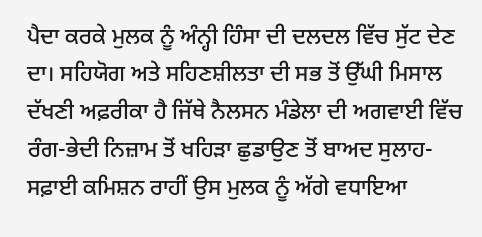ਪੈਦਾ ਕਰਕੇ ਮੁਲਕ ਨੂੰ ਅੰਨ੍ਹੀ ਹਿੰਸਾ ਦੀ ਦਲਦਲ ਵਿੱਚ ਸੁੱਟ ਦੇਣ ਦਾ। ਸਹਿਯੋਗ ਅਤੇ ਸਹਿਣਸ਼ੀਲਤਾ ਦੀ ਸਭ ਤੋਂ ਉੱਘੀ ਮਿਸਾਲ ਦੱਖਣੀ ਅਫ਼ਰੀਕਾ ਹੈ ਜਿੱਥੇ ਨੈਲਸਨ ਮੰਡੇਲਾ ਦੀ ਅਗਵਾਈ ਵਿੱਚ ਰੰਗ-ਭੇਦੀ ਨਿਜ਼ਾਮ ਤੋਂ ਖਹਿੜਾ ਛੁਡਾਉਣ ਤੋਂ ਬਾਅਦ ਸੁਲਾਹ-ਸਫ਼ਾਈ ਕਮਿਸ਼ਨ ਰਾਹੀਂ ਉਸ ਮੁਲਕ ਨੂੰ ਅੱਗੇ ਵਧਾਇਆ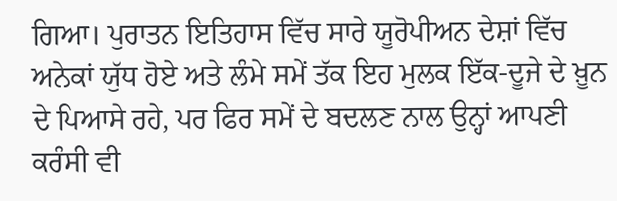ਗਿਆ। ਪੁਰਾਤਨ ਇਤਿਹਾਸ ਵਿੱਚ ਸਾਰੇ ਯੂਰੋਪੀਅਨ ਦੇਸ਼ਾਂ ਵਿੱਚ ਅਨੇਕਾਂ ਯੁੱਧ ਹੋਏ ਅਤੇ ਲੰਮੇ ਸਮੇਂ ਤੱਕ ਇਹ ਮੁਲਕ ਇੱਕ-ਦੂਜੇ ਦੇ ਖ਼ੂਨ ਦੇ ਪਿਆਸੇ ਰਹੇ, ਪਰ ਫਿਰ ਸਮੇਂ ਦੇ ਬਦਲਣ ਨਾਲ ਉਨ੍ਹਾਂ ਆਪਣੀ ਕਰੰਸੀ ਵੀ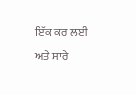ਇੱਕ ਕਰ ਲਈ ਅਤੇ ਸਾਰੇ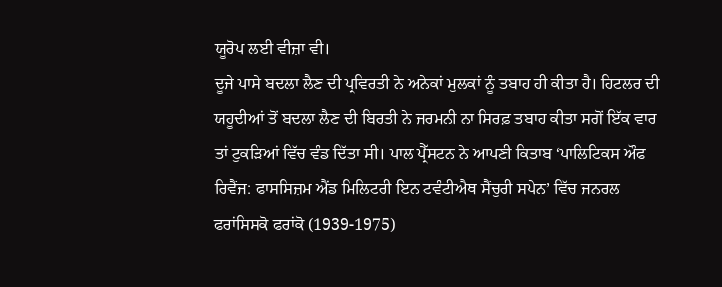ਯੂਰੋਪ ਲਈ ਵੀਜ਼ਾ ਵੀ।
ਦੂਜੇ ਪਾਸੇ ਬਦਲਾ ਲੈਣ ਦੀ ਪ੍ਰਵਿਰਤੀ ਨੇ ਅਨੇਕਾਂ ਮੁਲਕਾਂ ਨੂੰ ਤਬਾਹ ਹੀ ਕੀਤਾ ਹੈ। ਹਿਟਲਰ ਦੀ ਯਹੂਦੀਆਂ ਤੋਂ ਬਦਲਾ ਲੈਣ ਦੀ ਬਿਰਤੀ ਨੇ ਜਰਮਨੀ ਨਾ ਸਿਰਫ਼ ਤਬਾਹ ਕੀਤਾ ਸਗੋਂ ਇੱਕ ਵਾਰ ਤਾਂ ਟੁਕੜਿਆਂ ਵਿੱਚ ਵੰਡ ਦਿੱਤਾ ਸੀ। ਪਾਲ ਪ੍ਰੈੱਸਟਨ ਨੇ ਆਪਣੀ ਕਿਤਾਬ ‘ਪਾਲਿਟਿਕਸ ਔਫ ਰਿਵੈਂਜ: ਫਾਸਸਿਜ਼ਮ ਐਂਡ ਮਿਲਿਟਰੀ ਇਨ ਟਵੰਟੀਐਥ ਸੈਂਚੁਰੀ ਸਪੇਨ’ ਵਿੱਚ ਜਨਰਲ ਫਰਾਂਸਿਸਕੋ ਫਰਾਂਕੋ (1939-1975)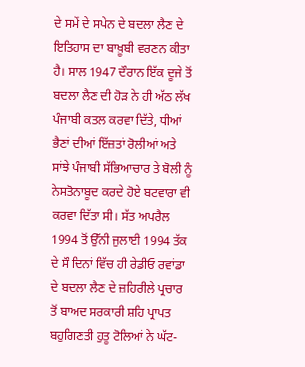ਦੇ ਸਮੇਂ ਦੇ ਸਪੇਨ ਦੇ ਬਦਲਾ ਲੈਣ ਦੇ ਇਤਿਹਾਸ ਦਾ ਬਾਖ਼ੂਬੀ ਵਰਣਨ ਕੀਤਾ ਹੈ। ਸਾਲ 1947 ਦੌਰਾਨ ਇੱਕ ਦੂਜੇ ਤੋਂ ਬਦਲਾ ਲੈਣ ਦੀ ਹੋੜ ਨੇ ਹੀ ਅੱਠ ਲੱਖ ਪੰਜਾਬੀ ਕਤਲ ਕਰਵਾ ਦਿੱਤੇ, ਧੀਆਂ ਭੈਣਾਂ ਦੀਆਂ ਇੱਜ਼ਤਾਂ ਰੋਲੀਆਂ ਅਤੇ ਸਾਂਝੇ ਪੰਜਾਬੀ ਸੱਭਿਆਚਾਰ ਤੇ ਬੋਲੀ ਨੂੰ ਨੇਸਤੋਨਾਬੂਦ ਕਰਦੇ ਹੋਏ ਬਟਵਾਰਾ ਵੀ ਕਰਵਾ ਦਿੱਤਾ ਸੀ। ਸੱਤ ਅਪਰੈਲ 1994 ਤੋਂ ਉੱਨੀ ਜੁਲਾਈ 1994 ਤੱਕ ਦੇ ਸੌ ਦਿਨਾਂ ਵਿੱਚ ਹੀ ਰੇਡੀਓ ਰਵਾਂਡਾ ਦੇ ਬਦਲਾ ਲੈਣ ਦੇ ਜ਼ਹਿਰੀਲੇ ਪ੍ਰਚਾਰ ਤੋਂ ਬਾਅਦ ਸਰਕਾਰੀ ਸ਼ਹਿ ਪ੍ਰਾਪਤ ਬਹੁਗਿਣਤੀ ਹੁਤੂ ਟੋਲਿਆਂ ਨੇ ਘੱਟ-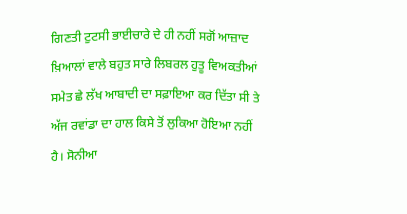ਗਿਣਤੀ ਟੁਟਸੀ ਭਾਈਚਾਰੇ ਦੇ ਹੀ ਨਹੀਂ ਸਗੋਂ ਆਜ਼ਾਦ ਖ਼ਿਆਲਾਂ ਵਾਲੇ ਬਹੁਤ ਸਾਰੇ ਲਿਬਰਲ ਹੁਤੂ ਵਿਅਕਤੀਆਂ ਸਮੇਤ ਛੇ ਲੱਖ ਆਬਾਦੀ ਦਾ ਸਫ਼ਾਇਆ ਕਰ ਦਿੱਤਾ ਸੀ ਤੇ ਅੱਜ ਰਵਾਂਡਾ ਦਾ ਹਾਲ ਕਿਸੇ ਤੋਂ ਲੁਕਿਆ ਹੋਇਆ ਨਹੀਂ ਹੈ। ਸੋਨੀਆ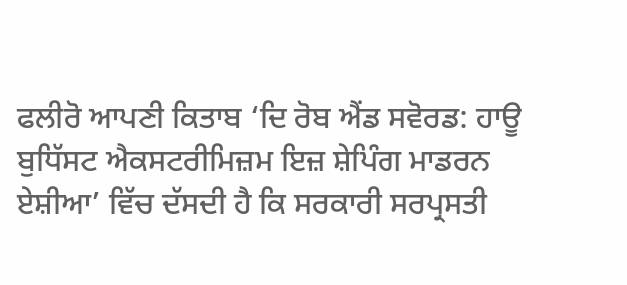ਫਲੀਰੋ ਆਪਣੀ ਕਿਤਾਬ ‘ਦਿ ਰੋਬ ਐਂਡ ਸਵੋਰਡ: ਹਾਊ ਬੁਧਿੱਸਟ ਐਕਸਟਰੀਮਿਜ਼ਮ ਇਜ਼ ਸ਼ੇਪਿੰਗ ਮਾਡਰਨ ਏਸ਼ੀਆ’ ਵਿੱਚ ਦੱਸਦੀ ਹੈ ਕਿ ਸਰਕਾਰੀ ਸਰਪ੍ਰਸਤੀ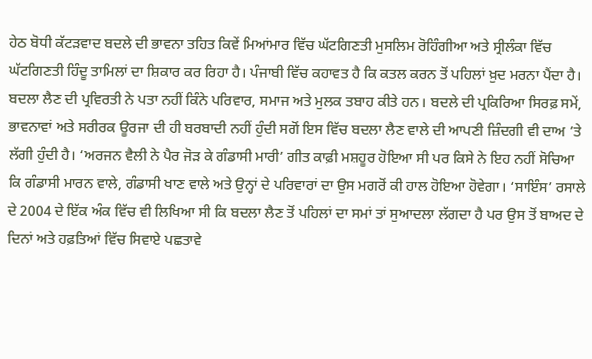ਹੇਠ ਬੋਧੀ ਕੱਟੜਵਾਦ ਬਦਲੇ ਦੀ ਭਾਵਨਾ ਤਹਿਤ ਕਿਵੇਂ ਮਿਆਂਮਾਰ ਵਿੱਚ ਘੱਟਗਿਣਤੀ ਮੁਸਲਿਮ ਰੋਹਿੰਗੀਆ ਅਤੇ ਸ੍ਰੀਲੰਕਾ ਵਿੱਚ ਘੱਟਗਿਣਤੀ ਹਿੰਦੂ ਤਾਮਿਲਾਂ ਦਾ ਸ਼ਿਕਾਰ ਕਰ ਰਿਹਾ ਹੈ। ਪੰਜਾਬੀ ਵਿੱਚ ਕਹਾਵਤ ਹੈ ਕਿ ਕਤਲ ਕਰਨ ਤੋਂ ਪਹਿਲਾਂ ਖ਼ੁਦ ਮਰਨਾ ਪੈਂਦਾ ਹੈ। ਬਦਲਾ ਲੈਣ ਦੀ ਪ੍ਰਵਿਰਤੀ ਨੇ ਪਤਾ ਨਹੀਂ ਕਿੰਨੇ ਪਰਿਵਾਰ, ਸਮਾਜ ਅਤੇ ਮੁਲਕ ਤਬਾਹ ਕੀਤੇ ਹਨ। ਬਦਲੇ ਦੀ ਪ੍ਰਕਿਰਿਆ ਸਿਰਫ਼ ਸਮੇਂ, ਭਾਵਨਾਵਾਂ ਅਤੇ ਸਰੀਰਕ ਊਰਜਾ ਦੀ ਹੀ ਬਰਬਾਦੀ ਨਹੀਂ ਹੁੰਦੀ ਸਗੋਂ ਇਸ ਵਿੱਚ ਬਦਲਾ ਲੈਣ ਵਾਲੇ ਦੀ ਆਪਣੀ ਜ਼ਿੰਦਗੀ ਵੀ ਦਾਅ ’ਤੇ ਲੱਗੀ ਹੁੰਦੀ ਹੈ। ‘ਅਰਜਨ ਵੈਲੀ ਨੇ ਪੈਰ ਜੋੜ ਕੇ ਗੰਡਾਸੀ ਮਾਰੀ’ ਗੀਤ ਕਾਫ਼ੀ ਮਸ਼ਹੂਰ ਹੋਇਆ ਸੀ ਪਰ ਕਿਸੇ ਨੇ ਇਹ ਨਹੀਂ ਸੋਚਿਆ ਕਿ ਗੰਡਾਸੀ ਮਾਰਨ ਵਾਲੇ, ਗੰਡਾਸੀ ਖਾਣ ਵਾਲੇ ਅਤੇ ਉਨ੍ਹਾਂ ਦੇ ਪਰਿਵਾਰਾਂ ਦਾ ਉਸ ਮਗਰੋਂ ਕੀ ਹਾਲ ਹੋਇਆ ਹੋਵੇਗਾ। ‘ਸਾਇੰਸ’ ਰਸਾਲੇ ਦੇ 2004 ਦੇ ਇੱਕ ਅੰਕ ਵਿੱਚ ਵੀ ਲਿਖਿਆ ਸੀ ਕਿ ਬਦਲਾ ਲੈਣ ਤੋਂ ਪਹਿਲਾਂ ਦਾ ਸਮਾਂ ਤਾਂ ਸੁਆਦਲਾ ਲੱਗਦਾ ਹੈ ਪਰ ਉਸ ਤੋਂ ਬਾਅਦ ਦੇ ਦਿਨਾਂ ਅਤੇ ਹਫ਼ਤਿਆਂ ਵਿੱਚ ਸਿਵਾਏ ਪਛਤਾਵੇ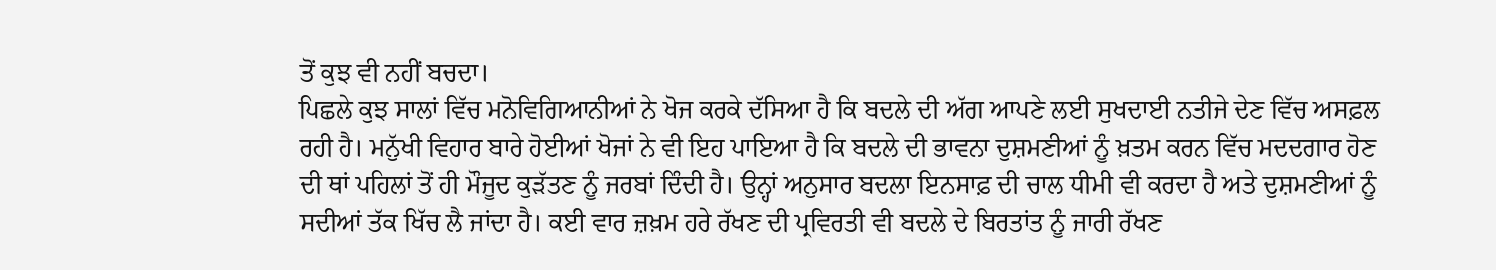ਤੋਂ ਕੁਝ ਵੀ ਨਹੀਂ ਬਚਦਾ।
ਪਿਛਲੇ ਕੁਝ ਸਾਲਾਂ ਵਿੱਚ ਮਨੋਵਿਗਿਆਨੀਆਂ ਨੇ ਖੋਜ ਕਰਕੇ ਦੱਸਿਆ ਹੈ ਕਿ ਬਦਲੇ ਦੀ ਅੱਗ ਆਪਣੇ ਲਈ ਸੁਖਦਾਈ ਨਤੀਜੇ ਦੇਣ ਵਿੱਚ ਅਸਫ਼ਲ ਰਹੀ ਹੈ। ਮਨੁੱਖੀ ਵਿਹਾਰ ਬਾਰੇ ਹੋਈਆਂ ਖੋਜਾਂ ਨੇ ਵੀ ਇਹ ਪਾਇਆ ਹੈ ਕਿ ਬਦਲੇ ਦੀ ਭਾਵਨਾ ਦੁਸ਼ਮਣੀਆਂ ਨੂੰ ਖ਼ਤਮ ਕਰਨ ਵਿੱਚ ਮਦਦਗਾਰ ਹੋਣ ਦੀ ਥਾਂ ਪਹਿਲਾਂ ਤੋਂ ਹੀ ਮੌਜੂਦ ਕੁੜੱਤਣ ਨੂੰ ਜਰਬਾਂ ਦਿੰਦੀ ਹੈ। ਉਨ੍ਹਾਂ ਅਨੁਸਾਰ ਬਦਲਾ ਇਨਸਾਫ਼ ਦੀ ਚਾਲ ਧੀਮੀ ਵੀ ਕਰਦਾ ਹੈ ਅਤੇ ਦੁਸ਼ਮਣੀਆਂ ਨੂੰ ਸਦੀਆਂ ਤੱਕ ਖਿੱਚ ਲੈ ਜਾਂਦਾ ਹੈ। ਕਈ ਵਾਰ ਜ਼ਖ਼ਮ ਹਰੇ ਰੱਖਣ ਦੀ ਪ੍ਰਵਿਰਤੀ ਵੀ ਬਦਲੇ ਦੇ ਬਿਰਤਾਂਤ ਨੂੰ ਜਾਰੀ ਰੱਖਣ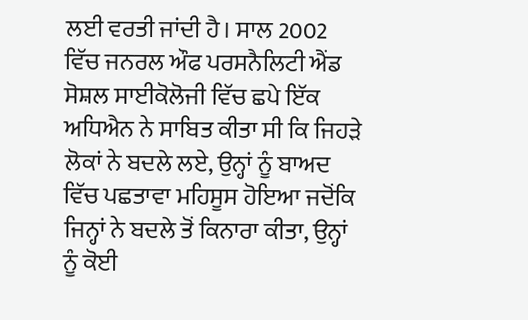ਲਈ ਵਰਤੀ ਜਾਂਦੀ ਹੈ। ਸਾਲ 2002 ਵਿੱਚ ਜਨਰਲ ਔਫ ਪਰਸਨੈਲਿਟੀ ਐਂਡ ਸੋਸ਼ਲ ਸਾਈਕੋਲੋਜੀ ਵਿੱਚ ਛਪੇ ਇੱਕ ਅਧਿਐਨ ਨੇ ਸਾਬਿਤ ਕੀਤਾ ਸੀ ਕਿ ਜਿਹੜੇ ਲੋਕਾਂ ਨੇ ਬਦਲੇ ਲਏ, ਉਨ੍ਹਾਂ ਨੂੰ ਬਾਅਦ ਵਿੱਚ ਪਛਤਾਵਾ ਮਹਿਸੂਸ ਹੋਇਆ ਜਦੋਂਕਿ ਜਿਨ੍ਹਾਂ ਨੇ ਬਦਲੇ ਤੋਂ ਕਿਨਾਰਾ ਕੀਤਾ, ਉਨ੍ਹਾਂ ਨੂੰ ਕੋਈ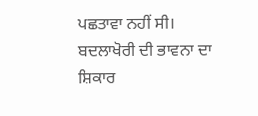ਪਛਤਾਵਾ ਨਹੀਂ ਸੀ। ਬਦਲਾਖੋਰੀ ਦੀ ਭਾਵਨਾ ਦਾ ਸ਼ਿਕਾਰ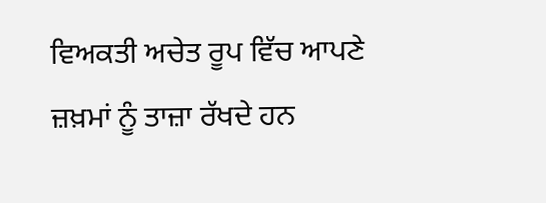ਵਿਅਕਤੀ ਅਚੇਤ ਰੂਪ ਵਿੱਚ ਆਪਣੇ ਜ਼ਖ਼ਮਾਂ ਨੂੰ ਤਾਜ਼ਾ ਰੱਖਦੇ ਹਨ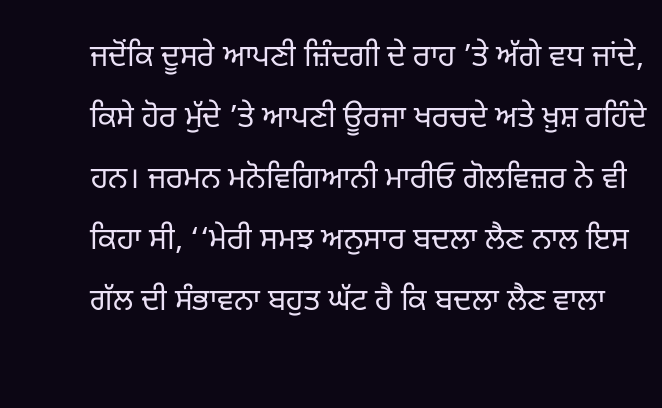ਜਦੋਂਕਿ ਦੂਸਰੇ ਆਪਣੀ ਜ਼ਿੰਦਗੀ ਦੇ ਰਾਹ ’ਤੇ ਅੱਗੇ ਵਧ ਜਾਂਦੇ, ਕਿਸੇ ਹੋਰ ਮੁੱਦੇ ’ਤੇ ਆਪਣੀ ਊਰਜਾ ਖਰਚਦੇ ਅਤੇ ਖ਼ੁਸ਼ ਰਹਿੰਦੇ ਹਨ। ਜਰਮਨ ਮਨੋਵਿਗਿਆਨੀ ਮਾਰੀਓ ਗੋਲਵਿਜ਼ਰ ਨੇ ਵੀ ਕਿਹਾ ਸੀ, ‘‘ਮੇਰੀ ਸਮਝ ਅਨੁਸਾਰ ਬਦਲਾ ਲੈਣ ਨਾਲ ਇਸ ਗੱਲ ਦੀ ਸੰਭਾਵਨਾ ਬਹੁਤ ਘੱਟ ਹੈ ਕਿ ਬਦਲਾ ਲੈਣ ਵਾਲਾ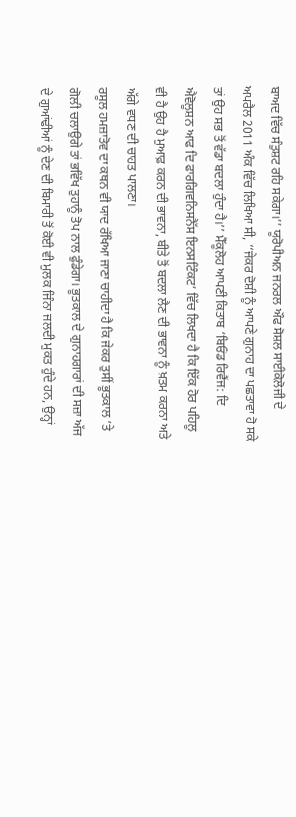ਬਾਅਦ ਵਿੱਚ ਸੰਤੁਸ਼ਟ ਰਹਿ ਸਕੇਗਾ।’’ ਯੂਰੋਪੀਅਨ ਜਨਰਲ ਔਫ ਸੋਸ਼ਲ ਸਾਈਕੋਲੋਜੀ ਦੇ ਅਪਰੈਲ 2011 ਅੰਕ ਵਿੱਚ ਲਿਖਿਆ ਸੀ, ‘‘ਜੇਕਰ ਦੋਸ਼ੀ ਨੂੰ ਆਪਣੇ ਗੁਨਾਹ ਦਾ ਪਛਤਾਵਾ ਹੋ ਸਕੇ ਤਾਂ ਉਹ ਸਭ ਤੋਂ ਵੱਡਾ ਬਦਲਾ ਹੁੰਦਾ ਹੈ।’’ ਮੈੱਕੂਲੋਹ ਆਪਣੀ ਕਿਤਾਬ ‘ਬਿਓਂਡ ਰਿਵੈਂਜ: ਦਿ ਐਵੋਲੂਸ਼ਨ ਆਫ ਦਿ ਫਾਰਗਿਵਨਿਸਨੈੱਸ ਇਨਸਟਿੰਕਟ’ ਵਿੱਚ ਲਿਖਦਾ ਹੈ ਕਿ ਇੱਕ ਹੋਰ ਪਹਿਲੂ ਵੀ ਹੈ ਉਹ ਹੈ ਮੁਆਫ਼ ਕਰਨ ਦੀ ਭਾਵਨਾ, ਬੀਤੇ ਤੋਂ ਬਦਲਾ ਲੈਣ ਦੀ ਭਾਵਨਾ ਨੂੰ ਖ਼ਤਮ ਕਰਨਾ ਅਤੇ ਅੱਗੇ ਵਧਣ ਦੀ ਚਾਹਤ ਪਾਲਣਾ।
ਰਸੂਲ ਹਮਜ਼ਾਤੋਵ ਦਾ ਕਥਨ ਵੀ ਯਾਦ ਰੱਖਿਆ ਜਾਣਾ ਚਾਹੀਦਾ ਹੈ ਕਿ ਜੇਕਰ ਤੁਸੀਂ ਭੂਤਕਾਲ ’ਤੇ ਗੋਲੀ ਚਲਾਉਗੇ ਤਾਂ ਭਵਿੱਖ ਤੁਹਾਨੂੰ ਤੋਪ ਨਾਲ ਫੁੰਡੇਗਾ। ਭੂਤਕਾਲ ਦੇ ਗੁਨਾਹਗਾਰਾਂ ਦੀ ਸਜ਼ਾ ਅੱਜ ਦੇ ਗੁਆਂਢੀਆਂ ਨੂੰ ਦੇਣ ਦੀ ਬਿਮਾਰੀ ਤੋਂ ਕੋਈ ਵੀ ਮੁਲਕ ਜਿੰਨਾ ਜਲਦੀ ਮੁਕਤ ਹੁੰਦੇ ਹਨ, ਉਨ੍ਹਾਂ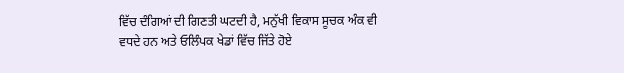ਵਿੱਚ ਦੰਗਿਆਂ ਦੀ ਗਿਣਤੀ ਘਟਦੀ ਹੈ, ਮਨੁੱਖੀ ਵਿਕਾਸ ਸੂਚਕ ਅੰਕ ਵੀ ਵਧਦੇ ਹਨ ਅਤੇ ਓਲਿੰਪਕ ਖੇਡਾਂ ਵਿੱਚ ਜਿੱਤੇ ਹੋਏ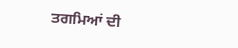ਤਗਮਿਆਂ ਦੀ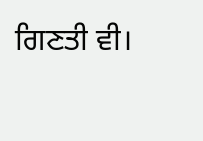ਗਿਣਤੀ ਵੀ।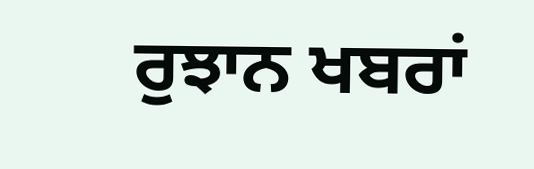ਰੁਝਾਨ ਖਬਰਾਂ